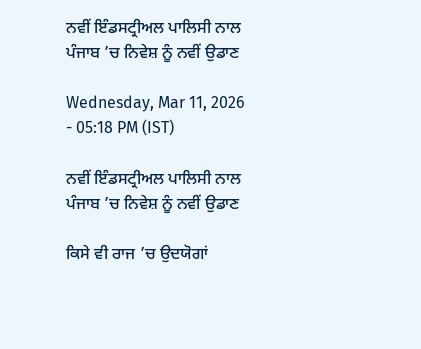ਨਵੀਂ ਇੰਡਸਟ੍ਰੀਅਲ ਪਾਲਿਸੀ ਨਾਲ ਪੰਜਾਬ ’ਚ ਨਿਵੇਸ਼ ਨੂੰ ਨਵੀਂ ਉਡਾਣ

Wednesday, Mar 11, 2026 - 05:18 PM (IST)

ਨਵੀਂ ਇੰਡਸਟ੍ਰੀਅਲ ਪਾਲਿਸੀ ਨਾਲ ਪੰਜਾਬ ’ਚ ਨਿਵੇਸ਼ ਨੂੰ ਨਵੀਂ ਉਡਾਣ

ਕਿਸੇ ਵੀ ਰਾਜ ’ਚ ਉਦਯੋਗਾਂ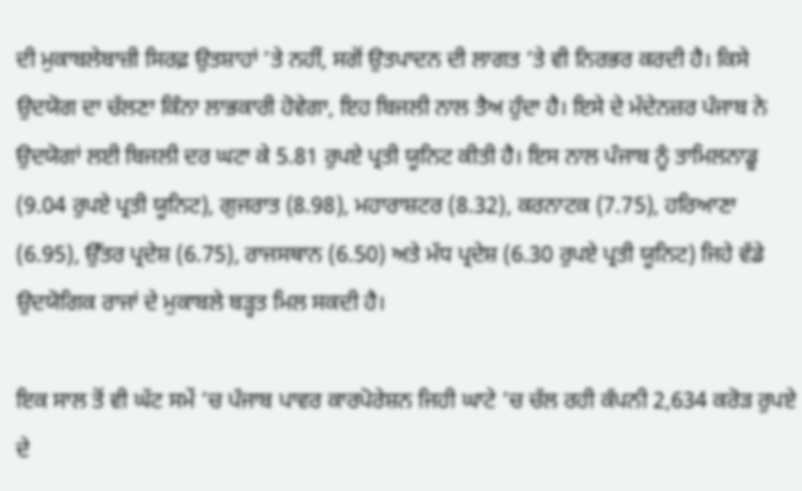ਦੀ ਮੁਕਾਬਲੇਬਾਜ਼ੀ ਸਿਰਫ਼ ਉਤਸ਼ਾਹਾਂ ’ਤੇ ਨਹੀਂ, ਸਗੋਂ ਉਤਪਾਦਨ ਦੀ ਲਾਗਤ ’ਤੇ ਵੀ ਨਿਰਭਰ ਕਰਦੀ ਹੈ। ਕਿਸੇ ਉਦਯੋਗ ਦਾ ਚੱਲਣਾ ਕਿੰਨਾ ਲਾਭਕਾਰੀ ਹੋਵੇਗਾ, ਇਹ ਬਿਜਲੀ ਨਾਲ ਤੈਅ ਹੁੰਦਾ ਹੈ। ਇਸੇ ਦੇ ਮੱਦੇਨਜ਼ਰ ਪੰਜਾਬ ਨੇ ਉਦਯੋਗਾਂ ਲਈ ਬਿਜਲੀ ਦਰ ਘਟਾ ਕੇ 5.81 ਰੁਪਏ ਪ੍ਰਤੀ ਯੂਨਿਟ ਕੀਤੀ ਹੈ। ਇਸ ਨਾਲ ਪੰਜਾਬ ਨੂੰ ਤਾਮਿਲਨਾਡੂ (9.04 ਰੁਪਏ ਪ੍ਰਤੀ ਯੂਨਿਟ), ਗੁਜਰਾਤ (8.98), ਮਹਾਰਾਸ਼ਟਰ (8.32), ਕਰਨਾਟਕ (7.75), ਹਰਿਆਣਾ (6.95), ਉੱਤਰ ਪ੍ਰਦੇਸ਼ (6.75), ਰਾਜਸਥਾਨ (6.50) ਅਤੇ ਮੱਧ ਪ੍ਰਦੇਸ਼ (6.30 ਰੁਪਏ ਪ੍ਰਤੀ ਯੂਨਿਟ) ਜਿਹੇ ਵੱਡੇ ਉਦਯੋਗਿਕ ਰਾਜਾਂ ਦੇ ਮੁਕਾਬਲੇ ਬੜ੍ਹਤ ਮਿਲ ਸਕਦੀ ਹੈ।

ਇਕ ਸਾਲ ਤੋਂ ਵੀ ਘੱਟ ਸਮੇਂ ’ਚ ਪੰਜਾਬ ਪਾਵਰ ਕਾਰਪੋਰੇਸ਼ਨ ਜਿਹੀ ਘਾਟੇ ’ਚ ਚੱਲ ਰਹੀ ਕੰਪਨੀ 2,634 ਕਰੋੜ ਰੁਪਏ ਦੇ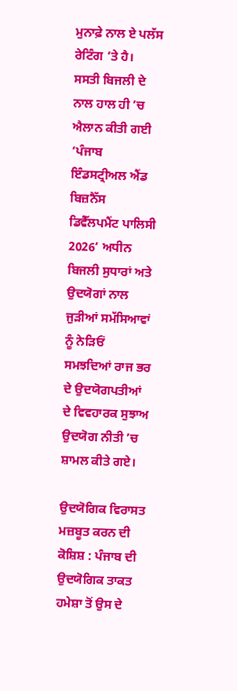ਮੁਨਾਫ਼ੇ ਨਾਲ ਏ ਪਲੱਸ ਰੇਟਿੰਗ ’ਤੇ ਹੈ। ਸਸਤੀ ਬਿਜਲੀ ਦੇ ਨਾਲ ਹਾਲ ਹੀ ’ਚ ਐਲਾਨ ਕੀਤੀ ਗਈ ‘ਪੰਜਾਬ ਇੰਡਸਟ੍ਰੀਅਲ ਐਂਡ ਬਿਜ਼ਨੈੱਸ ਡਿਵੈੱਲਪਮੈਂਟ ਪਾਲਿਸੀ 2026’ ਅਧੀਨ ਬਿਜਲੀ ਸੁਧਾਰਾਂ ਅਤੇ ਉਦਯੋਗਾਂ ਨਾਲ ਜੁੜੀਆਂ ਸਮੱਸਿਆਵਾਂ ਨੂੰ ਨੇੜਿਓਂ ਸਮਝਦਿਆਂ ਰਾਜ ਭਰ ਦੇ ਉਦਯੋਗਪਤੀਆਂ ਦੇ ਵਿਵਹਾਰਕ ਸੁਝਾਅ ਉਦਯੋਗ ਨੀਤੀ ’ਚ ਸ਼ਾਮਲ ਕੀਤੇ ਗਏ।

ਉਦਯੋਗਿਕ ਵਿਰਾਸਤ ਮਜ਼ਬੂਤ ਕਰਨ ਦੀ ਕੋਸ਼ਿਸ਼ : ਪੰਜਾਬ ਦੀ ਉਦਯੋਗਿਕ ਤਾਕਤ ਹਮੇਸ਼ਾ ਤੋਂ ਉਸ ਦੇ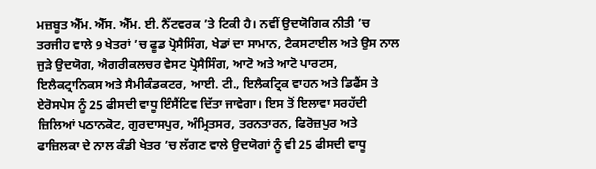ਮਜ਼ਬੂਤ ਐੱਮ. ਐੱਸ. ਐੱਮ. ਈ. ਨੈੱਟਵਰਕ ’ਤੇ ਟਿਕੀ ਹੈ। ਨਵੀਂ ਉਦਯੋਗਿਕ ਨੀਤੀ ’ਚ ਤਰਜੀਹ ਵਾਲੇ 9 ਖੇਤਰਾਂ ’ਚ ਫੂਡ ਪ੍ਰੋਸੈਸਿੰਗ, ਖੇਡਾਂ ਦਾ ਸਾਮਾਨ, ਟੈਕਸਟਾਈਲ ਅਤੇ ਉਸ ਨਾਲ ਜੁੜੇ ਉਦਯੋਗ, ਐਗਰੀਕਲਚਰ ਵੇਸਟ ਪ੍ਰੋਸੈਸਿੰਗ, ਆਟੋ ਅਤੇ ਆਟੋ ਪਾਰਟਸ, ਇਲੈਕਟ੍ਰਾਨਿਕਸ ਅਤੇ ਸੈਮੀਕੰਡਕਟਰ, ਆਈ. ਟੀ., ਇਲੈਕਟ੍ਰਿਕ ਵਾਹਨ ਅਤੇ ਡਿਫੈਂਸ ਤੇ ਏਰੋਸਪੇਸ ਨੂੰ 25 ਫੀਸਦੀ ਵਾਧੂ ਇੰਸੈਂਟਿਵ ਦਿੱਤਾ ਜਾਵੇਗਾ। ਇਸ ਤੋਂ ਇਲਾਵਾ ਸਰਹੱਦੀ ਜ਼ਿਲਿਆਂ ਪਠਾਨਕੋਟ, ਗੁਰਦਾਸਪੁਰ, ਅੰਮ੍ਰਿਤਸਰ, ਤਰਨਤਾਰਨ, ਫਿਰੋਜ਼ਪੁਰ ਅਤੇ ਫਾਜ਼ਿਲਕਾ ਦੇ ਨਾਲ ਕੰਡੀ ਖੇਤਰ ’ਚ ਲੱਗਣ ਵਾਲੇ ਉਦਯੋਗਾਂ ਨੂੰ ਵੀ 25 ਫੀਸਦੀ ਵਾਧੂ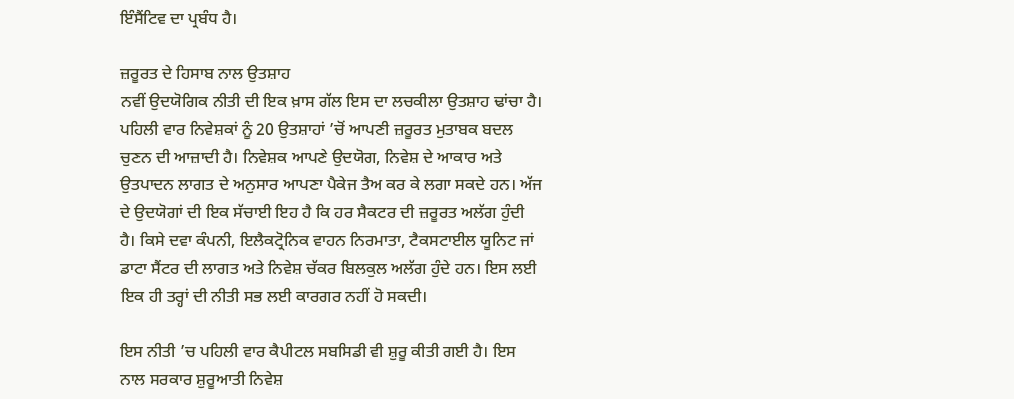ਇੰਸੈਂਟਿਵ ਦਾ ਪ੍ਰਬੰਧ ਹੈ।

ਜ਼ਰੂਰਤ ਦੇ ਹਿਸਾਬ ਨਾਲ ਉਤਸ਼ਾਹ
ਨਵੀਂ ਉਦਯੋਗਿਕ ਨੀਤੀ ਦੀ ਇਕ ਖ਼ਾਸ ਗੱਲ ਇਸ ਦਾ ਲਚਕੀਲਾ ਉਤਸ਼ਾਹ ਢਾਂਚਾ ਹੈ। ਪਹਿਲੀ ਵਾਰ ਨਿਵੇਸ਼ਕਾਂ ਨੂੰ 20 ਉਤਸ਼ਾਹਾਂ ’ਚੋਂ ਆਪਣੀ ਜ਼ਰੂਰਤ ਮੁਤਾਬਕ ਬਦਲ ਚੁਣਨ ਦੀ ਆਜ਼ਾਦੀ ਹੈ। ਨਿਵੇਸ਼ਕ ਆਪਣੇ ਉਦਯੋਗ, ਨਿਵੇਸ਼ ਦੇ ਆਕਾਰ ਅਤੇ ਉਤਪਾਦਨ ਲਾਗਤ ਦੇ ਅਨੁਸਾਰ ਆਪਣਾ ਪੈਕੇਜ ਤੈਅ ਕਰ ਕੇ ਲਗਾ ਸਕਦੇ ਹਨ। ਅੱਜ ਦੇ ਉਦਯੋਗਾਂ ਦੀ ਇਕ ਸੱਚਾਈ ਇਹ ਹੈ ਕਿ ਹਰ ਸੈਕਟਰ ਦੀ ਜ਼ਰੂਰਤ ਅਲੱਗ ਹੁੰਦੀ ਹੈ। ਕਿਸੇ ਦਵਾ ਕੰਪਨੀ, ਇਲੈਕਟ੍ਰੋਨਿਕ ਵਾਹਨ ਨਿਰਮਾਤਾ, ਟੈਕਸਟਾਈਲ ਯੂਨਿਟ ਜਾਂ ਡਾਟਾ ਸੈਂਟਰ ਦੀ ਲਾਗਤ ਅਤੇ ਨਿਵੇਸ਼ ਚੱਕਰ ਬਿਲਕੁਲ ਅਲੱਗ ਹੁੰਦੇ ਹਨ। ਇਸ ਲਈ ਇਕ ਹੀ ਤਰ੍ਹਾਂ ਦੀ ਨੀਤੀ ਸਭ ਲਈ ਕਾਰਗਰ ਨਹੀਂ ਹੋ ਸਕਦੀ।

ਇਸ ਨੀਤੀ ’ਚ ਪਹਿਲੀ ਵਾਰ ਕੈਪੀਟਲ ਸਬਸਿਡੀ ਵੀ ਸ਼ੁਰੂ ਕੀਤੀ ਗਈ ਹੈ। ਇਸ ਨਾਲ ਸਰਕਾਰ ਸ਼ੁਰੂਆਤੀ ਨਿਵੇਸ਼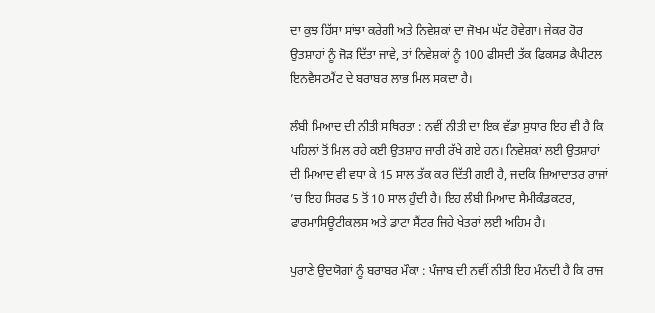ਦਾ ਕੁਝ ਹਿੱਸਾ ਸਾਂਝਾ ਕਰੇਗੀ ਅਤੇ ਨਿਵੇਸ਼ਕਾਂ ਦਾ ਜੋਖਮ ਘੱਟ ਹੋਵੇਗਾ। ਜੇਕਰ ਹੋਰ ਉਤਸ਼ਾਹਾਂ ਨੂੰ ਜੋੜ ਦਿੱਤਾ ਜਾਵੇ, ਤਾਂ ਨਿਵੇਸ਼ਕਾਂ ਨੂੰ 100 ਫੀਸਦੀ ਤੱਕ ਫਿਕਸਡ ਕੈਪੀਟਲ ਇਨਵੈਸਟਮੈਂਟ ਦੇ ਬਰਾਬਰ ਲਾਭ ਮਿਲ ਸਕਦਾ ਹੈ।

ਲੰਬੀ ਮਿਆਦ ਦੀ ਨੀਤੀ ਸਥਿਰਤਾ : ਨਵੀਂ ਨੀਤੀ ਦਾ ਇਕ ਵੱਡਾ ਸੁਧਾਰ ਇਹ ਵੀ ਹੈ ਕਿ ਪਹਿਲਾਂ ਤੋਂ ਮਿਲ ਰਹੇ ਕਈ ਉਤਸ਼ਾਹ ਜਾਰੀ ਰੱਖੇ ਗਏ ਹਨ। ਨਿਵੇਸ਼ਕਾਂ ਲਈ ਉਤਸ਼ਾਹਾਂ ਦੀ ਮਿਆਦ ਵੀ ਵਧਾ ਕੇ 15 ਸਾਲ ਤੱਕ ਕਰ ਦਿੱਤੀ ਗਈ ਹੈ, ਜਦਕਿ ਜ਼ਿਆਦਾਤਰ ਰਾਜਾਂ ’ਚ ਇਹ ਸਿਰਫ 5 ਤੋਂ 10 ਸਾਲ ਹੁੰਦੀ ਹੈ। ਇਹ ਲੰਬੀ ਮਿਆਦ ਸੈਮੀਕੰਡਕਟਰ, ਫਾਰਮਾਸਿਊਟੀਕਲਸ ਅਤੇ ਡਾਟਾ ਸੈਂਟਰ ਜਿਹੇ ਖੇਤਰਾਂ ਲਈ ਅਹਿਮ ਹੈ।

ਪੁਰਾਣੇ ਉਦਯੋਗਾਂ ਨੂੰ ਬਰਾਬਰ ਮੌਕਾ : ਪੰਜਾਬ ਦੀ ਨਵੀਂ ਨੀਤੀ ਇਹ ਮੰਨਦੀ ਹੈ ਕਿ ਰਾਜ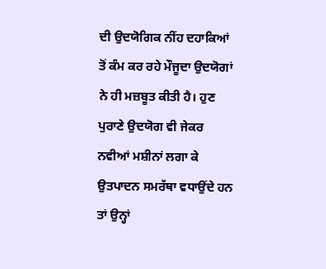ਦੀ ਉਦਯੋਗਿਕ ਨੀਂਹ ਦਹਾਕਿਆਂ ਤੋਂ ਕੰਮ ਕਰ ਰਹੇ ਮੌਜੂਦਾ ਉਦਯੋਗਾਂ ਨੇ ਹੀ ਮਜ਼ਬੂਤ ਕੀਤੀ ਹੈ। ਹੁਣ ਪੁਰਾਣੇ ਉਦਯੋਗ ਵੀ ਜੇਕਰ ਨਵੀਆਂ ਮਸ਼ੀਨਾਂ ਲਗਾ ਕੇ ਉਤਪਾਦਨ ਸਮਰੱਥਾ ਵਧਾਉਂਦੇ ਹਨ ਤਾਂ ਉਨ੍ਹਾਂ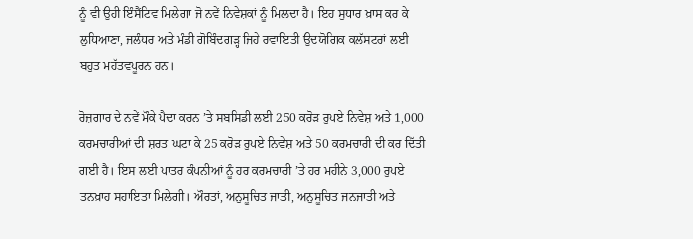ਨੂੰ ਵੀ ਉਹੀ ਇੰਸੈਂਟਿਵ ਮਿਲੇਗਾ ਜੋ ਨਵੇਂ ਨਿਵੇਸ਼ਕਾਂ ਨੂੰ ਮਿਲਦਾ ਹੈ। ਇਹ ਸੁਧਾਰ ਖ਼ਾਸ ਕਰ ਕੇ ਲੁਧਿਆਣਾ, ਜਲੰਧਰ ਅਤੇ ਮੰਡੀ ਗੋਬਿੰਦਗੜ੍ਹ ਜਿਹੇ ਰਵਾਇਤੀ ਉਦਯੋਗਿਕ ਕਲੱਸਟਰਾਂ ਲਈ ਬਹੁਤ ਮਹੱਤਵਪੂਰਨ ਹਨ।

ਰੋਜ਼ਗਾਰ ਦੇ ਨਵੇਂ ਮੌਕੇ ਪੈਦਾ ਕਰਨ ’ਤੇ ਸਬਸਿਡੀ ਲਈ 250 ਕਰੋੜ ਰੁਪਏ ਨਿਵੇਸ਼ ਅਤੇ 1,000 ਕਰਮਚਾਰੀਆਂ ਦੀ ਸ਼ਰਤ ਘਟਾ ਕੇ 25 ਕਰੋੜ ਰੁਪਏ ਨਿਵੇਸ਼ ਅਤੇ 50 ਕਰਮਚਾਰੀ ਦੀ ਕਰ ਦਿੱਤੀ ਗਈ ਹੈ। ਇਸ ਲਈ ਪਾਤਰ ਕੰਪਨੀਆਂ ਨੂੰ ਹਰ ਕਰਮਚਾਰੀ ’ਤੇ ਹਰ ਮਹੀਨੇ 3,000 ਰੁਪਏ ਤਨਖ਼ਾਹ ਸਹਾਇਤਾ ਮਿਲੇਗੀ। ਔਰਤਾਂ, ਅਨੁਸੂਚਿਤ ਜਾਤੀ, ਅਨੁਸੂਚਿਤ ਜਨਜਾਤੀ ਅਤੇ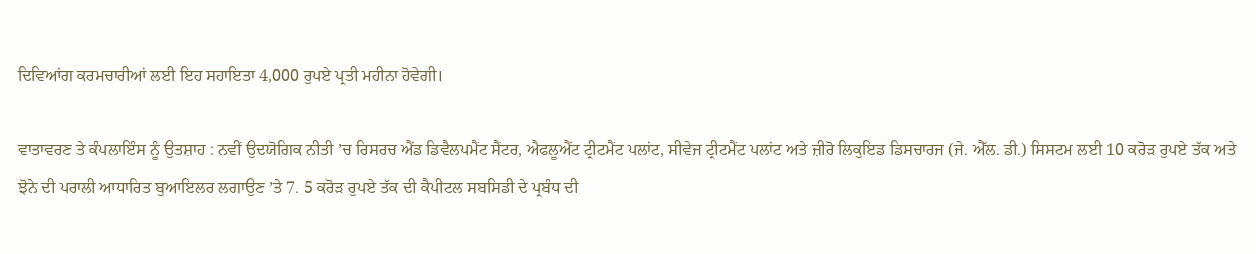ਦਿਵਿਆਂਗ ਕਰਮਚਾਰੀਆਂ ਲਈ ਇਹ ਸਹਾਇਤਾ 4,000 ਰੁਪਏ ਪ੍ਰਤੀ ਮਹੀਨਾ ਹੋਵੇਗੀ।

ਵਾਤਾਵਰਣ ਤੇ ਕੰਪਲਾਇੰਸ ਨੂੰ ਉਤਸ਼ਾਹ : ਨਵੀਂ ਉਦਯੋਗਿਕ ਨੀਤੀ ’ਚ ਰਿਸਰਚ ਐਂਡ ਡਿਵੈਲਪਮੈਂਟ ਸੈਂਟਰ, ਐਫਲੂਐਂਟ ਟ੍ਰੀਟਮੈਂਟ ਪਲਾਂਟ, ਸੀਵੇਜ ਟ੍ਰੀਟਮੈਂਟ ਪਲਾਂਟ ਅਤੇ ਜ਼ੀਰੋ ਲਿਕੁਇਡ ਡਿਸਚਾਰਜ (ਜੇ. ਐੱਲ. ਡੀ.) ਸਿਸਟਮ ਲਈ 10 ਕਰੋੜ ਰੁਪਏ ਤੱਕ ਅਤੇ ਝੋਨੇ ਦੀ ਪਰਾਲੀ ਆਧਾਰਿਤ ਬੁਆਇਲਰ ਲਗਾਉਣ ’ਤੇ 7. 5 ਕਰੋੜ ਰੁਪਏ ਤੱਕ ਦੀ ਕੈਪੀਟਲ ਸਬਸਿਡੀ ਦੇ ਪ੍ਰਬੰਧ ਦੀ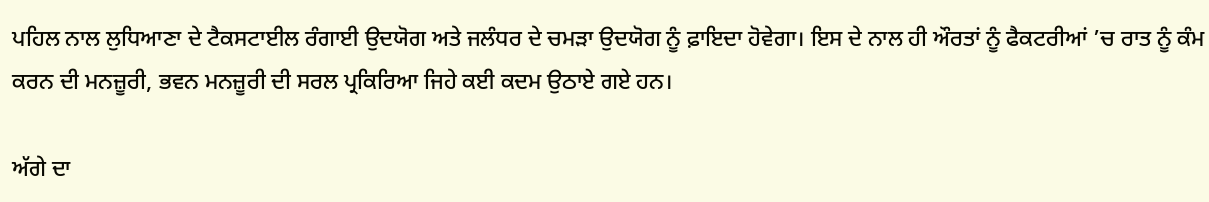ਪਹਿਲ ਨਾਲ ਲੁਧਿਆਣਾ ਦੇ ਟੈਕਸਟਾਈਲ ਰੰਗਾਈ ਉਦਯੋਗ ਅਤੇ ਜਲੰਧਰ ਦੇ ਚਮੜਾ ਉਦਯੋਗ ਨੂੰ ਫ਼ਾਇਦਾ ਹੋਵੇਗਾ। ਇਸ ਦੇ ਨਾਲ ਹੀ ਔਰਤਾਂ ਨੂੰ ਫੈਕਟਰੀਆਂ ’ਚ ਰਾਤ ਨੂੰ ਕੰਮ ਕਰਨ ਦੀ ਮਨਜ਼ੂਰੀ, ਭਵਨ ਮਨਜ਼ੂਰੀ ਦੀ ਸਰਲ ਪ੍ਰਕਿਰਿਆ ਜਿਹੇ ਕਈ ਕਦਮ ਉਠਾਏ ਗਏ ਹਨ।

ਅੱਗੇ ਦਾ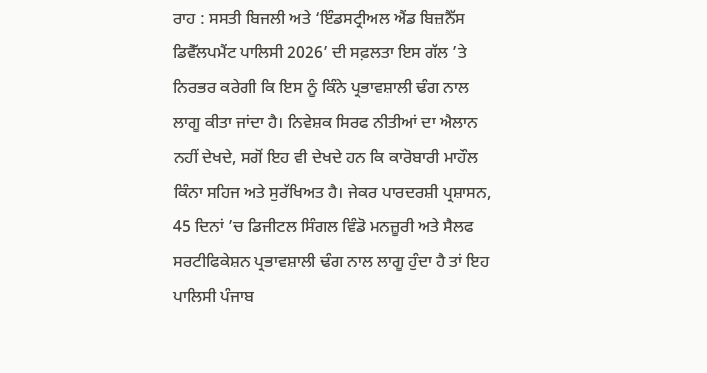ਰਾਹ : ਸਸਤੀ ਬਿਜਲੀ ਅਤੇ ‘ਇੰਡਸਟ੍ਰੀਅਲ ਐਂਡ ਬਿਜ਼ਨੈੱਸ ਡਿਵੈੱਲਪਮੈਂਟ ਪਾਲਿਸੀ 2026’ ਦੀ ਸਫ਼ਲਤਾ ਇਸ ਗੱਲ ’ਤੇ ਨਿਰਭਰ ਕਰੇਗੀ ਕਿ ਇਸ ਨੂੰ ਕਿੰਨੇ ਪ੍ਰਭਾਵਸ਼ਾਲੀ ਢੰਗ ਨਾਲ ਲਾਗੂ ਕੀਤਾ ਜਾਂਦਾ ਹੈ। ਨਿਵੇਸ਼ਕ ਸਿਰਫ ਨੀਤੀਆਂ ਦਾ ਐਲਾਨ ਨਹੀਂ ਦੇਖਦੇ, ਸਗੋਂ ਇਹ ਵੀ ਦੇਖਦੇ ਹਨ ਕਿ ਕਾਰੋਬਾਰੀ ਮਾਹੌਲ ਕਿੰਨਾ ਸਹਿਜ ਅਤੇ ਸੁਰੱਖਿਅਤ ਹੈ। ਜੇਕਰ ਪਾਰਦਰਸ਼ੀ ਪ੍ਰਸ਼ਾਸਨ, 45 ਦਿਨਾਂ ’ਚ ਡਿਜੀਟਲ ਸਿੰਗਲ ਵਿੰਡੋ ਮਨਜ਼ੂਰੀ ਅਤੇ ਸੈਲਫ ਸਰਟੀਫਿਕੇਸ਼ਨ ਪ੍ਰਭਾਵਸ਼ਾਲੀ ਢੰਗ ਨਾਲ ਲਾਗੂ ਹੁੰਦਾ ਹੈ ਤਾਂ ਇਹ ਪਾਲਿਸੀ ਪੰਜਾਬ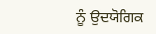ਨੂੰ ਉਦਯੋਗਿਕ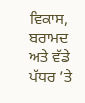ਵਿਕਾਸ, ਬਰਾਮਦ ਅਤੇ ਵੱਡੇ ਪੱਧਰ ’ਤੇ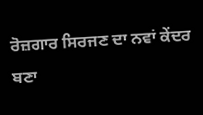ਰੋਜ਼ਗਾਰ ਸਿਰਜਣ ਦਾ ਨਵਾਂ ਕੇਂਦਰ ਬਣਾ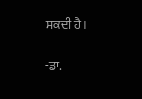ਸਕਦੀ ਹੈ।

-ਡਾ.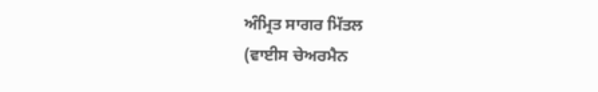ਅੰਮ੍ਰਿਤ ਸਾਗਰ ਮਿੱਤਲ
(ਵਾਈਸ ਚੇਅਰਮੈਨ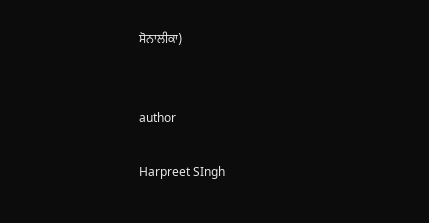ਸੋਨਾਲੀਕਾ)


author

Harpreet SIngh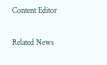Content Editor

Related News